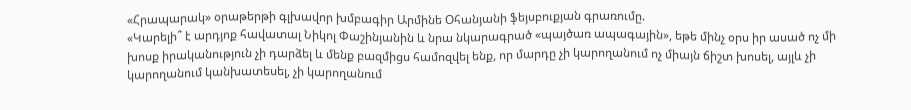«Հրապարակ» օրաթերթի գլխավոր խմբագիր Արմինե Օհանյանի ֆեյսբուքյան գրառումը.
«Կարելի՞ է արդյոք հավատալ Նիկոլ Փաշինյանին և նրա նկարագրած «պայծառ ապագային», եթե մինչ օրս իր ասած ոչ մի խոսք իրականություն չի դարձել և մենք բազմիցս համոզվել ենք, որ մարդը չի կարողանում ոչ միայն ճիշտ խոսել, այլև չի կարողանում կանխատեսել, չի կարողանում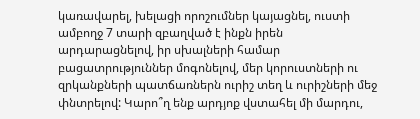կառավարել, խելացի որոշումներ կայացնել, ուստի ամբողջ 7 տարի զբաղված է ինքն իրեն արդարացնելով, իր սխալների համար բացատրություններ մոգոնելով, մեր կորուստների ու զրկանքների պատճառներն ուրիշ տեղ և ուրիշների մեջ փնտրելով: Կարո՞ղ ենք արդյոք վստահել մի մարդու,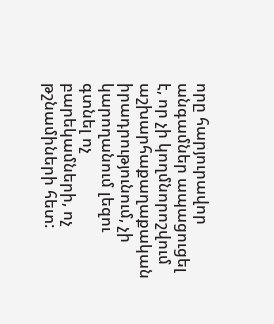որը հարյուրավոր անգամներ ապացուցել է, որ չի կողմնորոշվում աշխարհաքաղաքական իրադրությունում, չի կարողանում լեզու գտնել ոչ բարեկամների, ոչ թշնամիների հետ: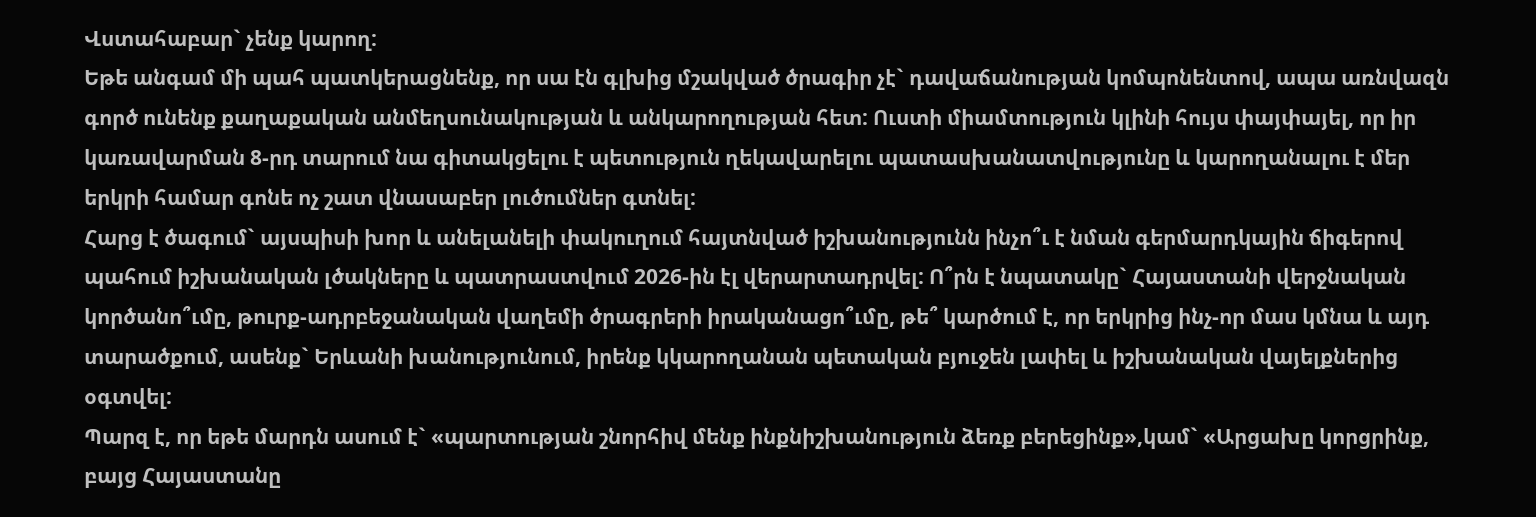Վստահաբար` չենք կարող:
Եթե անգամ մի պահ պատկերացնենք, որ սա էն գլխից մշակված ծրագիր չէ` դավաճանության կոմպոնենտով, ապա առնվազն գործ ունենք քաղաքական անմեղսունակության և անկարողության հետ: Ուստի միամտություն կլինի հույս փայփայել, որ իր կառավարման 8-րդ տարում նա գիտակցելու է պետություն ղեկավարելու պատասխանատվությունը և կարողանալու է մեր երկրի համար գոնե ոչ շատ վնասաբեր լուծումներ գտնել:
Հարց է ծագում` այսպիսի խոր և անելանելի փակուղում հայտնված իշխանությունն ինչո՞ւ է նման գերմարդկային ճիգերով պահում իշխանական լծակները և պատրաստվում 2026-ին էլ վերարտադրվել: Ո՞րն է նպատակը` Հայաստանի վերջնական կործանո՞ւմը, թուրք-ադրբեջանական վաղեմի ծրագրերի իրականացո՞ւմը, թե՞ կարծում է, որ երկրից ինչ-որ մաս կմնա և այդ տարածքում, ասենք` Երևանի խանությունում, իրենք կկարողանան պետական բյուջեն լափել և իշխանական վայելքներից օգտվել:
Պարզ է, որ եթե մարդն ասում է` «պարտության շնորհիվ մենք ինքնիշխանություն ձեռք բերեցինք»,կամ` «Արցախը կորցրինք, բայց Հայաստանը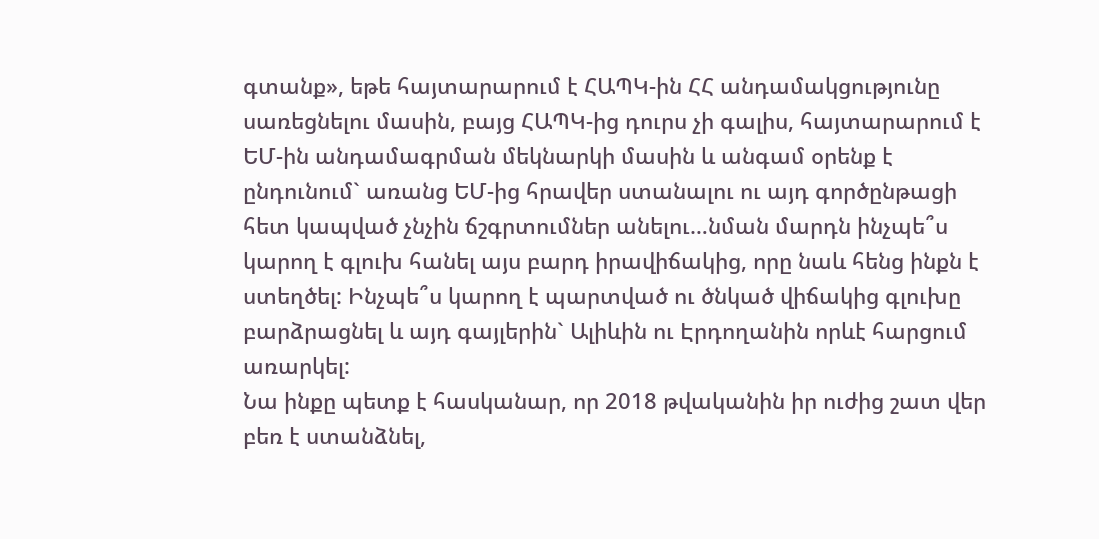գտանք», եթե հայտարարում է ՀԱՊԿ-ին ՀՀ անդամակցությունը սառեցնելու մասին, բայց ՀԱՊԿ-ից դուրս չի գալիս, հայտարարում է ԵՄ-ին անդամագրման մեկնարկի մասին և անգամ օրենք է ընդունում` առանց ԵՄ-ից հրավեր ստանալու ու այդ գործընթացի հետ կապված չնչին ճշգրտումներ անելու…նման մարդն ինչպե՞ս կարող է գլուխ հանել այս բարդ իրավիճակից, որը նաև հենց ինքն է ստեղծել: Ինչպե՞ս կարող է պարտված ու ծնկած վիճակից գլուխը բարձրացնել և այդ գայլերին` Ալիևին ու Էրդողանին որևէ հարցում առարկել:
Նա ինքը պետք է հասկանար, որ 2018 թվականին իր ուժից շատ վեր բեռ է ստանձնել,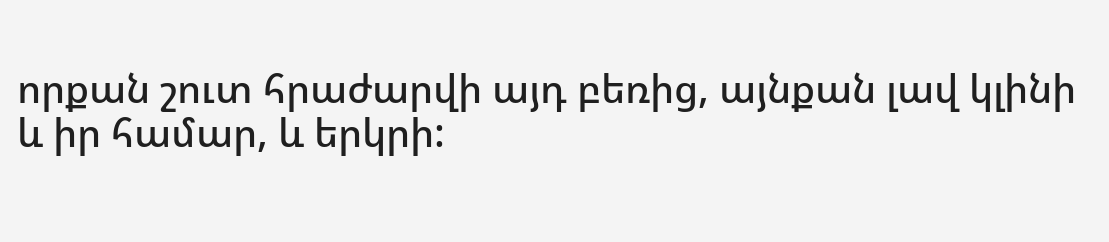որքան շուտ հրաժարվի այդ բեռից, այնքան լավ կլինի և իր համար, և երկրի: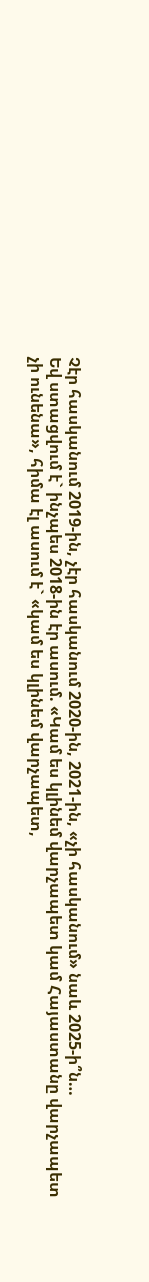Չէր հասկանում 2019-ին, չէր հասկանում 2020-ին, 2021-ին, «չի հասկանում» նաև 2025-ի՞ն…
Եվ ստացվում է` ինչպես 2018-ին էր ասում. «Կամ ես կլինեմ վարչապետ կամ Հայաստանը վարչապետ չի ունենա», հիմա էլ ասում է` «կամ ես կլինեմ վարչապետ,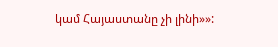կամ Հայաստանը չի լինի»»: